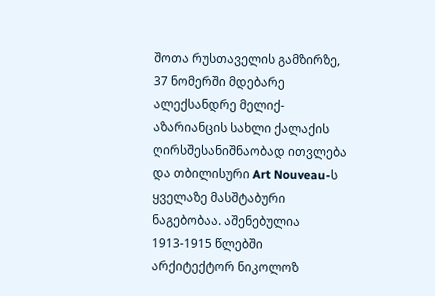შოთა რუსთაველის გამზირზე, 37 ნომერში მდებარე ალექსანდრე მელიქ-აზარიანცის სახლი ქალაქის ღირსშესანიშნაობად ითვლება და თბილისური Art Nouveau-ს ყველაზე მასშტაბური ნაგებობაა. აშენებულია 1913-1915 წლებში არქიტექტორ ნიკოლოზ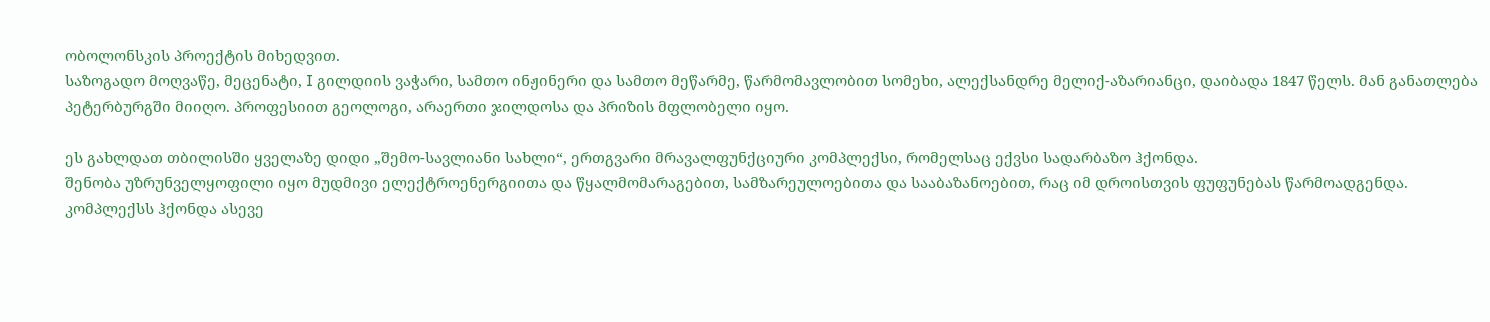ობოლონსკის პროექტის მიხედვით.
საზოგადო მოღვაწე, მეცენატი, I გილდიის ვაჭარი, სამთო ინჟინერი და სამთო მეწარმე, წარმომავლობით სომეხი, ალექსანდრე მელიქ-აზარიანცი, დაიბადა 1847 წელს. მან განათლება პეტერბურგში მიიღო. პროფესიით გეოლოგი, არაერთი ჯილდოსა და პრიზის მფლობელი იყო.

ეს გახლდათ თბილისში ყველაზე დიდი „შემო-სავლიანი სახლი“, ერთგვარი მრავალფუნქციური კომპლექსი, რომელსაც ექვსი სადარბაზო ჰქონდა.
შენობა უზრუნველყოფილი იყო მუდმივი ელექტროენერგიითა და წყალმომარაგებით, სამზარეულოებითა და სააბაზანოებით, რაც იმ დროისთვის ფუფუნებას წარმოადგენდა. კომპლექსს ჰქონდა ასევე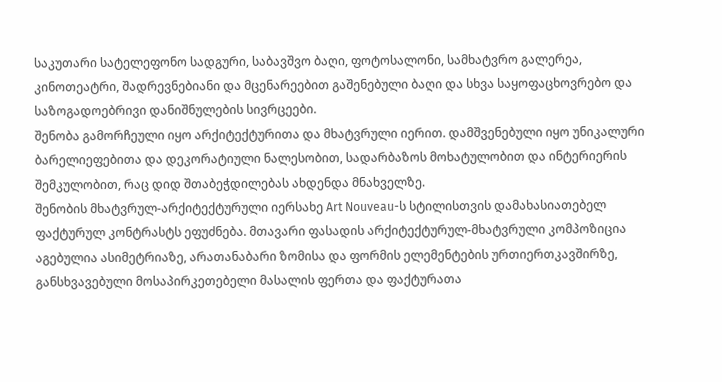საკუთარი სატელეფონო სადგური, საბავშვო ბაღი, ფოტოსალონი, სამხატვრო გალერეა, კინოთეატრი, შადრევნებიანი და მცენარეებით გაშენებული ბაღი და სხვა საყოფაცხოვრებო და საზოგადოებრივი დანიშნულების სივრცეები.
შენობა გამორჩეული იყო არქიტექტურითა და მხატვრული იერით. დამშვენებული იყო უნიკალური ბარელიეფებითა და დეკორატიული ნალესობით, სადარბაზოს მოხატულობით და ინტერიერის შემკულობით, რაც დიდ შთაბეჭდილებას ახდენდა მნახველზე.
შენობის მხატვრულ-არქიტექტურული იერსახე Art Nouveau-ს სტილისთვის დამახასიათებელ ფაქტურულ კონტრასტს ეფუძნება. მთავარი ფასადის არქიტექტურულ-მხატვრული კომპოზიცია აგებულია ასიმეტრიაზე, არათანაბარი ზომისა და ფორმის ელემენტების ურთიერთკავშირზე, განსხვავებული მოსაპირკეთებელი მასალის ფერთა და ფაქტურათა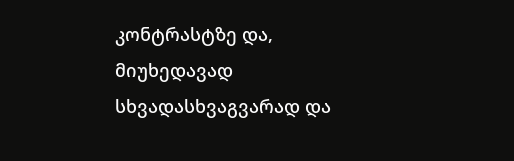კონტრასტზე და, მიუხედავად სხვადასხვაგვარად და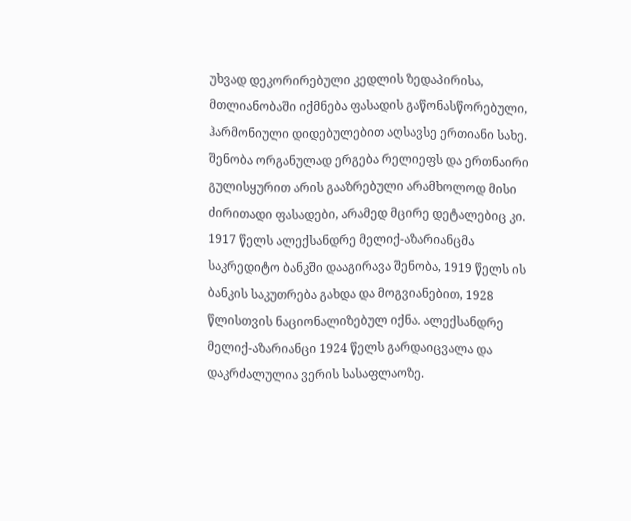უხვად დეკორირებული კედლის ზედაპირისა, მთლიანობაში იქმნება ფასადის გაწონასწორებული, ჰარმონიული დიდებულებით აღსავსე ერთიანი სახე. შენობა ორგანულად ერგება რელიეფს და ერთნაირი გულისყურით არის გააზრებული არამხოლოდ მისი ძირითადი ფასადები, არამედ მცირე დეტალებიც კი.
1917 წელს ალექსანდრე მელიქ-აზარიანცმა საკრედიტო ბანკში დააგირავა შენობა, 1919 წელს ის ბანკის საკუთრება გახდა და მოგვიანებით, 1928 წლისთვის ნაციონალიზებულ იქნა. ალექსანდრე მელიქ-აზარიანცი 1924 წელს გარდაიცვალა და დაკრძალულია ვერის სასაფლაოზე.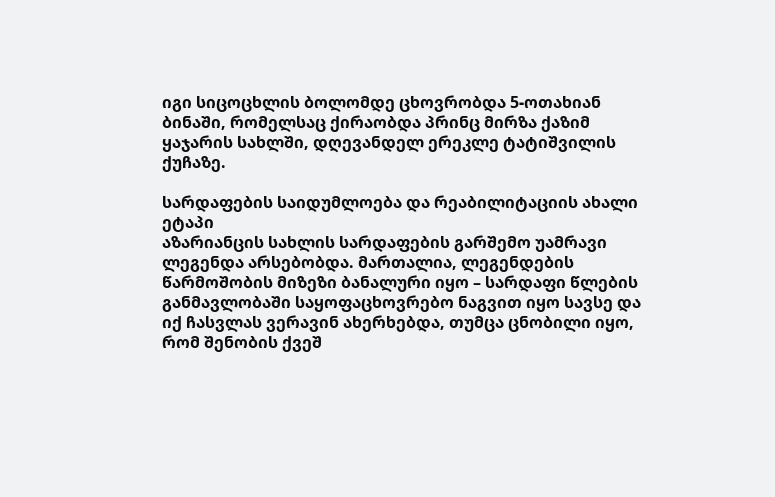იგი სიცოცხლის ბოლომდე ცხოვრობდა 5-ოთახიან ბინაში, რომელსაც ქირაობდა პრინც მირზა ქაზიმ ყაჯარის სახლში, დღევანდელ ერეკლე ტატიშვილის ქუჩაზე.

სარდაფების საიდუმლოება და რეაბილიტაციის ახალი ეტაპი
აზარიანცის სახლის სარდაფების გარშემო უამრავი ლეგენდა არსებობდა. მართალია, ლეგენდების წარმოშობის მიზეზი ბანალური იყო – სარდაფი წლების განმავლობაში საყოფაცხოვრებო ნაგვით იყო სავსე და იქ ჩასვლას ვერავინ ახერხებდა, თუმცა ცნობილი იყო, რომ შენობის ქვეშ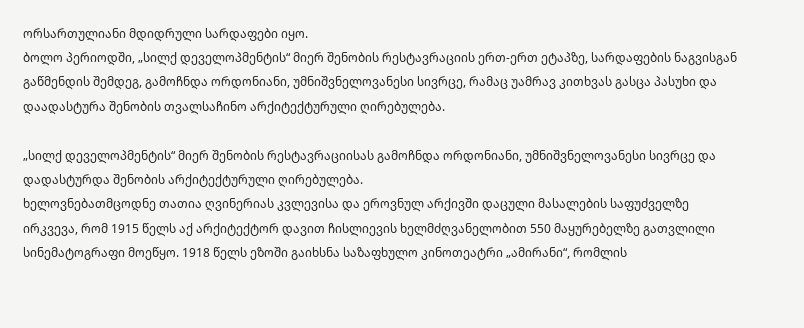ორსართულიანი მდიდრული სარდაფები იყო.
ბოლო პერიოდში, „სილქ დეველოპმენტის“ მიერ შენობის რესტავრაციის ერთ-ერთ ეტაპზე, სარდაფების ნაგვისგან გაწმენდის შემდეგ, გამოჩნდა ორდონიანი, უმნიშვნელოვანესი სივრცე, რამაც უამრავ კითხვას გასცა პასუხი და დაადასტურა შენობის თვალსაჩინო არქიტექტურული ღირებულება.

„სილქ დეველოპმენტის“ მიერ შენობის რესტავრაციისას გამოჩნდა ორდონიანი, უმნიშვნელოვანესი სივრცე და დადასტურდა შენობის არქიტექტურული ღირებულება.
ხელოვნებათმცოდნე თათია ღვინერიას კვლევისა და ეროვნულ არქივში დაცული მასალების საფუძველზე ირკვევა, რომ 1915 წელს აქ არქიტექტორ დავით ჩისლიევის ხელმძღვანელობით 550 მაყურებელზე გათვლილი სინემატოგრაფი მოეწყო. 1918 წელს ეზოში გაიხსნა საზაფხულო კინოთეატრი „ამირანი“, რომლის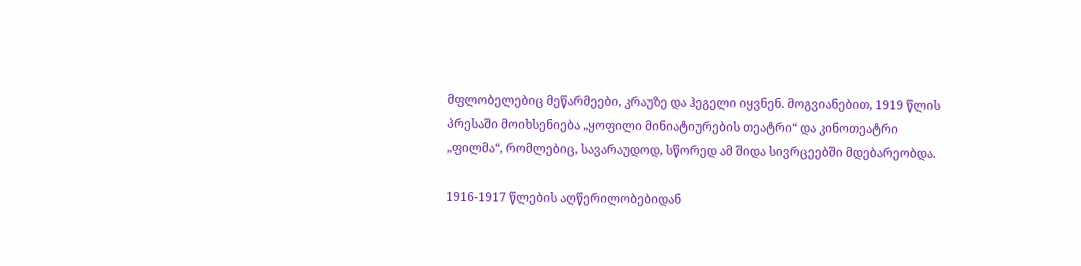მფლობელებიც მეწარმეები, კრაუზე და ჰეგელი იყვნენ. მოგვიანებით, 1919 წლის პრესაში მოიხსენიება „ყოფილი მინიატიურების თეატრი“ და კინოთეატრი „ფილმა“, რომლებიც, სავარაუდოდ, სწორედ ამ შიდა სივრცეებში მდებარეობდა.

1916-1917 წლების აღწერილობებიდან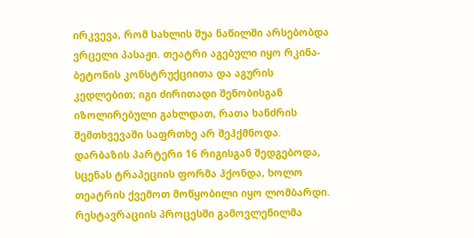ირკვევა, რომ სახლის შუა ნაწილში არსებობდა ვრცელი პასაჟი. თეატრი აგებული იყო რკინა-ბეტონის კონსტრუქციითა და აგურის კედლებით; იგი ძირითადი შენობისგან იზოლირებული გახლდათ, რათა ხანძრის შემთხვევაში საფრთხე არ შეჰქმნოდა. დარბაზის პარტერი 16 რიგისგან შედგებოდა, სცენას ტრაპეციის ფორმა ჰქონდა, ხოლო თეატრის ქვემოთ მოწყობილი იყო ლომბარდი.
რესტავრაციის პროცესში გამოვლენილმა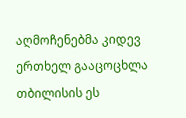აღმოჩენებმა კიდევ ერთხელ გააცოცხლა თბილისის ეს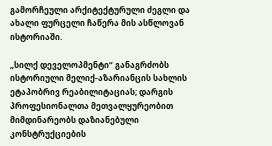გამორჩეული არქიტექტურული ძეგლი და ახალი ფურცელი ჩაწერა მის ასწლოვან ისტორიაში.

„სილქ დეველოპმენტი“ განაგრძობს ისტორიული მელიქ-აზარიანცის სახლის ეტაპობრივ რეაბილიტაციას; დარგის პროფესიონალთა მეთვალყურეობით მიმდინარეობს დაზიანებული კონსტრუქციების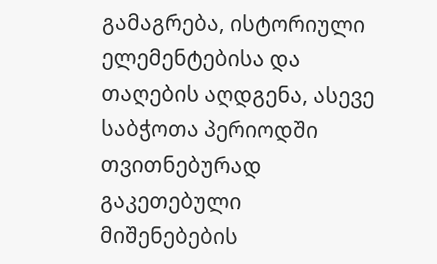გამაგრება, ისტორიული ელემენტებისა და თაღების აღდგენა, ასევე საბჭოთა პერიოდში თვითნებურად გაკეთებული მიშენებების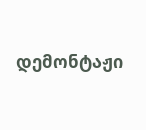დემონტაჟი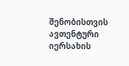შენობისთვის ავთენტური იერსახის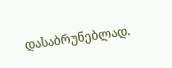დასაბრუნებლად.